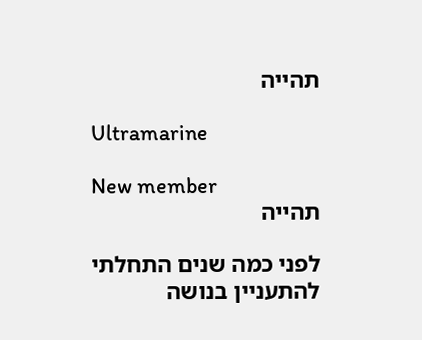תהייה

Ultramarine

New member
תהייה

לפני כמה שנים התחלתי להתעניין בנושה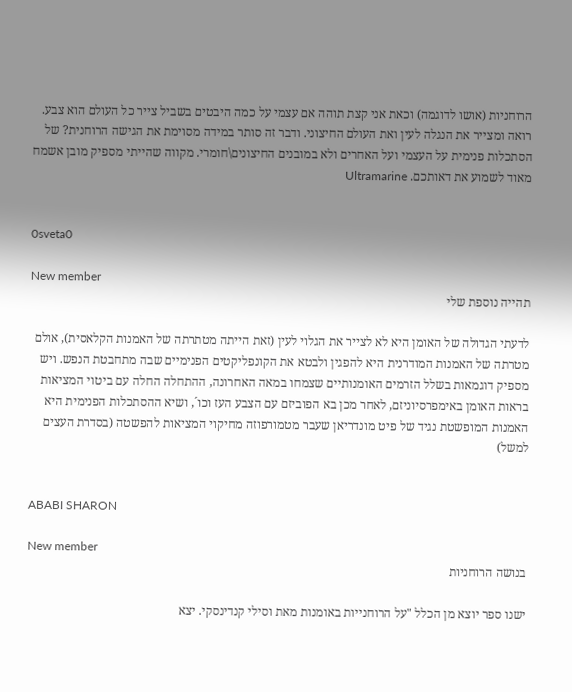הרוחניות (אושו לדוגמה) וכאת אני קצת תוהה אם עצמי על כמה היבטים בשביל צייר כל העולם הוא צבע. רואה ומצייר את הנגלה לעין ואת העולם החיצוני. ודבר זה סותר במידה מסוימת את הגישה הרוחנית? של הסתכלות פנימית על העצמי ועל האחרים ולא במובנים החיצונים\חומרי. מקווה שהייתי מספיק מובן אשמח מאוד לשמוע את דאותכם. Ultramarine


0sveta0

New member
תהייה נוספת שלי

לדעתי הגדולה של האומן היא לא לצייר את הגלוי לעין (זאת הייתה מטתרתה של האמנות הקלאסית), אולם מטרתה של האמנות המודרנית היא להפגין ולבטא את הקונפליקטים הפנימיים שבה מתחבטת הנפש. ויש מספיק דוגמאות בשלל הזרמים האומנותיים שצמחו במאה האחרונה, ההתחלה החלה עם ביטוי המציאות בראות האומן באימפרסיוניזם, לאחר מכן בא הפוביזם עם הצבע העז וכו´, ושיא ההסתכלות הפנימית היא האמנות המופשטת נגיד של פיט מונדריאן שעבר מטמורפוזה מחיקוי המציאות להפשטה (בסדרת העצים למשל)


ABABI SHARON

New member
בנושה הרוחניות

ישנו ספר יוצא מן הכלל "על הרוחנייות באומנות מאת וסילי קנדינסקי. יצא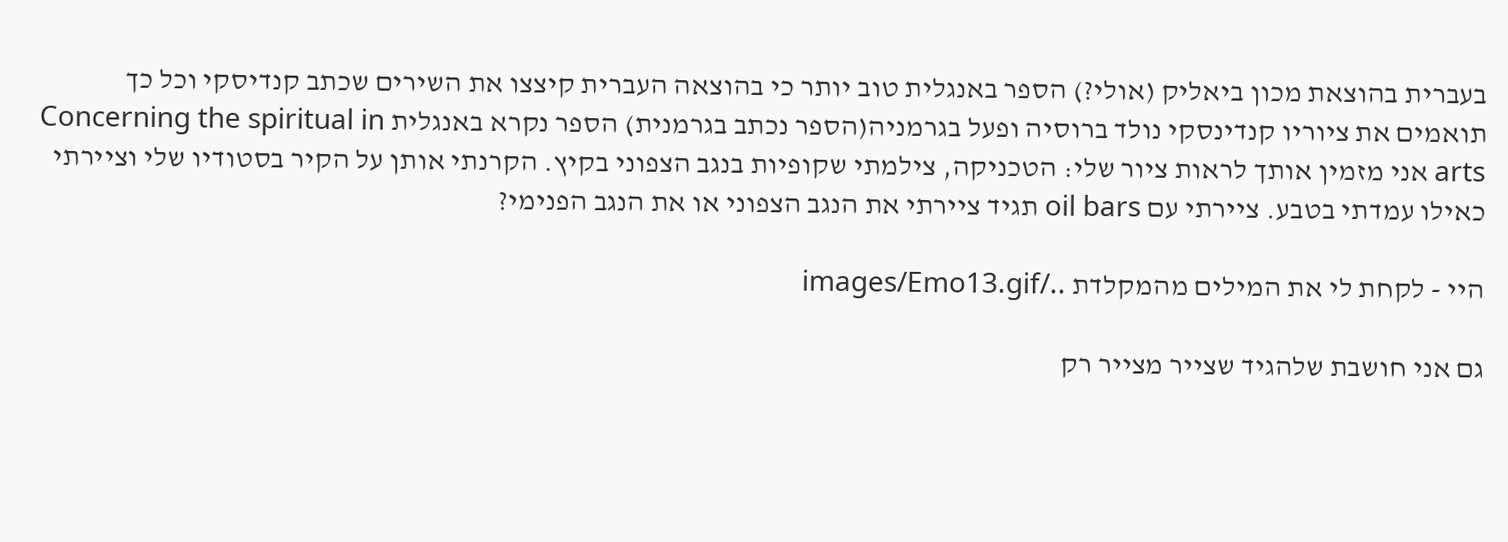בעברית בהוצאת מכון ביאליק (אולי?) הספר באנגלית טוב יותר כי בהוצאה העברית קיצצו את השירים שכתב קנדיסקי וכל כך תואמים את ציוריו קנדינסקי נולד ברוסיה ופעל בגרמניה(הספר נכתב בגרמנית) הספר נקרא באנגלית Concerning the spiritual in arts אני מזמין אותך לראות ציור שלי: הטכניקה, צילמתי שקופיות בנגב הצפוני בקיץ. הקרנתי אותן על הקיר בסטודיו שלי וציירתי כאילו עמדתי בטבע. ציירתי עם oil bars תגיד ציירתי את הנגב הצפוני או את הנגב הפנימי?

היי - לקחת לי את המילים מהמקלדת ../images/Emo13.gif

גם אני חושבת שלהגיד שצייר מצייר רק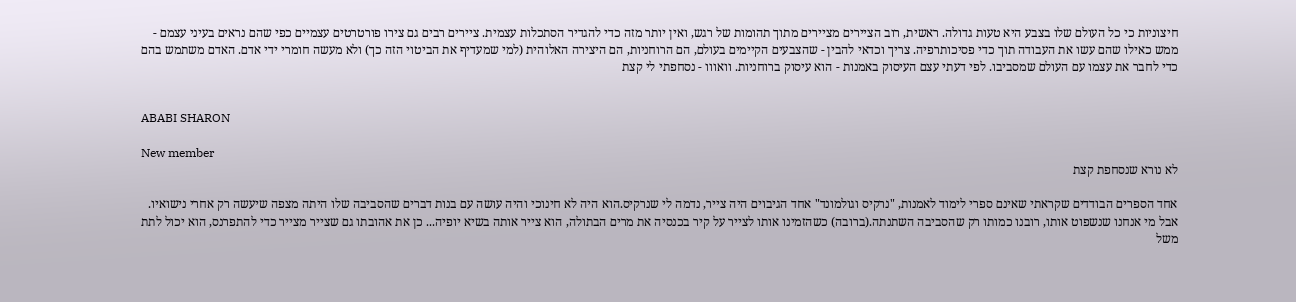חיצוניות כי כל העולם שלו בצבע היא טעות גדולה. ראשית, רוב הציירים מציירים מתוך תהומות של רגש, ואין יותר מזה כדי להגדיר הסתכלות עצמית. ציירים רבים גם צירו פורטרטים עצמיים כפי שהם נראים בעיני עצמם - ממש כאילו שהם עשו את העבודה תוך כדי פסיכותרפיה. צריך וכדאי להבין - שהצבעים הקיימים בעולם, הם הרוחניות, הם היצירה האלוהית (למי שמעדיף את הביטוי הזה כך) ולא מעשה חומרי ידי אדם. האדם משתמש בהם כדי לחבר את עצמו עם העולם שמסביבו. לפי דעתי עצם העיסוק באמנות - הוא עיסוק ברוחניות. וואווו - נסחפתי לי קצת


ABABI SHARON

New member
לא נורא שנסחפת קצת

אחד הספרים הבודדים שקראתי שאינם ספרי לימוד לאמנות, "נרקיס וגולמונד" אחד הגיבוים היה צייר, נדמה לי שנרקיס.הוא היה לא חינוכי והיה עושה עם בנות דברים שהסביבה שלו היתה מצפה שיעשה רק אחרי נישואיו. אבל מי אנחנו שנשפוט אותו, רובנו כמותו רק שהסביבה השתנתה.(ברובה) כשהזמינו אותו לצייר על קיר בכנסיה את מרים הבתולה, הוא צייר אותה בשיא יופיה... כן את אהובתו גם שצייר מצייר כדי להתפרנס, הוא יכול לתת משל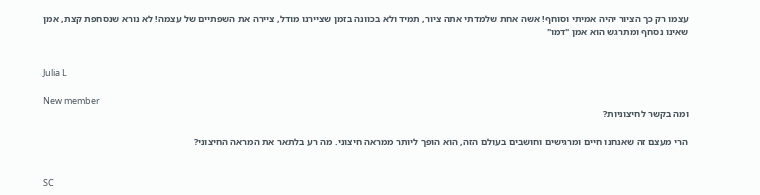עצמו רק כך הציור יהיה אמיתי וסוחף! אשה אחת שלמדתי אתה ציור, תמיד ולא בכוונה בזמן שציירנו מודל, ציירה את השפתיים של עצמה! לא נורא שנסחפת קצת, אמן שאינו נסחף ומתרגש הוא אמן "דמו"


Julia L

New member
ומה בקשר לחיצוניות?

הרי מעצם זה שאנחנו חיים ומרגישים וחושבים בעולם הזה, הוא הופך ליותר ממראה חיצוני. מה רע בלתאר את המראה החיצוני?


SC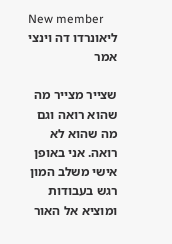New member
ליאונרדו דה וינצי אמר

שצייר מצייר מה שהוא רואה וגם מה שהוא לא רואה. אני באופן אישי משלב המון רגש בעבודות ומוציא אל האור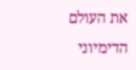את העולם הדימיוני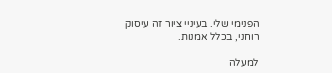הפנימי שלי. בעיניי ציור זה עיסוק רוחני, בכלל אמנות.

למעלה